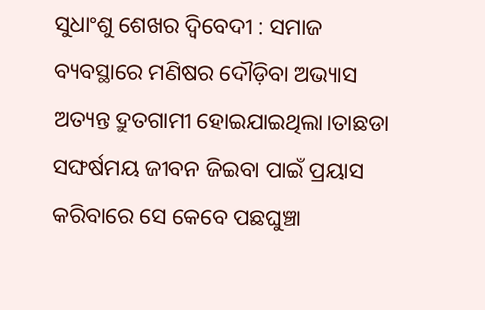ସୁଧାଂଶୁ ଶେଖର ଦ୍ବିବେଦୀ : ସମାଜ ବ୍ୟବସ୍ଥାରେ ମଣିଷର ଦୌଡ଼ିବା ଅଭ୍ୟାସ ଅତ୍ୟନ୍ତ ଦ୍ରୁତଗାମୀ ହୋଇଯାଇଥିଲା।ତାଛଡା ସଙ୍ଘର୍ଷମୟ ଜୀବନ ଜିଇବା ପାଇଁ ପ୍ରୟାସ କରିବାରେ ସେ କେବେ ପଛଘୁଞ୍ଚା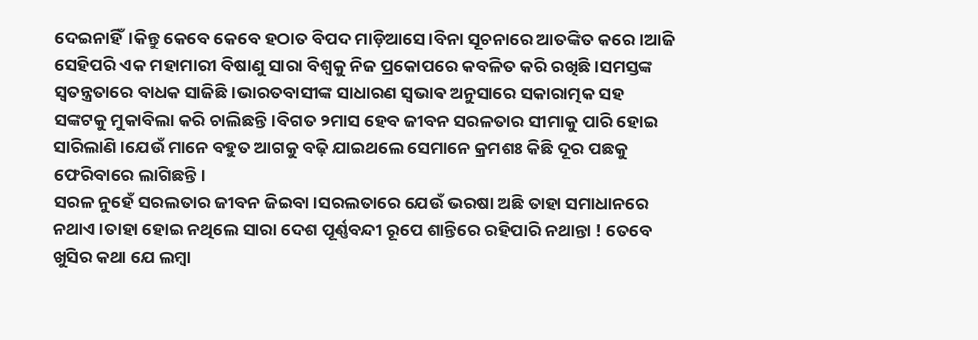ଦେଇନାହିଁ।କିନ୍ତୁ କେବେ କେବେ ହଠାତ ବିପଦ ମାଡ଼ିଆସେ।ବିନା ସୂଚନାରେ ଆତଙ୍କିତ କରେ।ଆଜି ସେହିପରି ଏକ ମହାମାରୀ ବିଷାଣୁ ସାରା ବିଶ୍ୱକୁ ନିଜ ପ୍ରକୋପରେ କବଳିତ କରି ରଖିଛି।ସମସ୍ତଙ୍କ ସ୍ୱତନ୍ତ୍ରତାରେ ବାଧକ ସାଜିଛି।ଭାରତବାସୀଙ୍କ ସାଧାରଣ ସ୍ଵଭାଵ ଅନୁସାରେ ସକାରାତ୍ମକ ସହ ସଙ୍କଟକୁ ମୁକାବିଲା କରି ଚାଲିଛନ୍ତି।ବିଗତ ୨ମାସ ହେବ ଜୀବନ ସରଳତାର ସୀମାକୁ ପାରି ହୋଇ ସାରିଲାଣି।ଯେଉଁ ମାନେ ବହୁତ ଆଗକୁ ବଢ଼ି ଯାଇଥଲେ ସେମାନେ କ୍ରମଶଃ କିଛି ଦୂର ପଛକୁ ଫେରିବାରେ ଲାଗିଛନ୍ତି।
ସରଳ ନୁହେଁ ସରଲତାର ଜୀବନ ଜିଇବା।ସରଲତାରେ ଯେଉଁ ଭରଷା ଅଛି ତାହା ସମାଧାନରେ ନଥାଏ।ତାହା ହୋଇ ନଥିଲେ ସାରା ଦେଶ ପୂର୍ଣ୍ଣବନ୍ଦୀ ରୂପେ ଶାନ୍ତିରେ ରହିପାରି ନଥାନ୍ତା ! ତେବେ ଖୁସିର କଥା ଯେ ଲମ୍ବା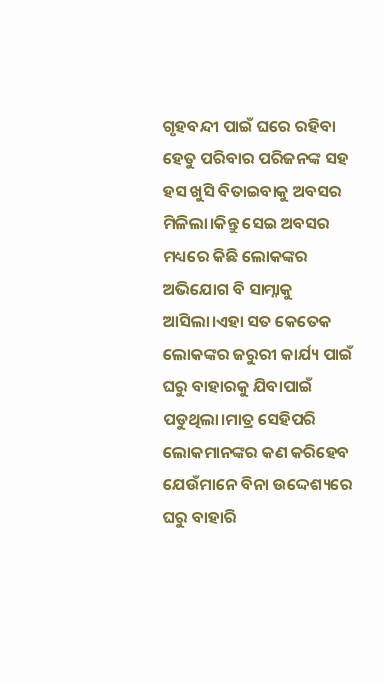ଗୃହବନ୍ଦୀ ପାଇଁ ଘରେ ରହିବା ହେତୁ ପରିବାର ପରିଜନଙ୍କ ସହ ହସ ଖୁସି ବିତାଇବାକୁ ଅବସର ମିଳିଲା।କିନ୍ତୁ ସେଇ ଅବସର ମଧ୍ୟରେ କିଛି ଲୋକଙ୍କର ଅଭିଯୋଗ ବି ସାମ୍ନାକୁ ଆସିଲା।ଏହା ସତ କେତେକ ଲୋକଙ୍କର ଜରୁରୀ କାର୍ଯ୍ୟ ପାଇଁ ଘରୁ ବାହାରକୁ ଯିବାପାଇଁ ପଡୁଥିଲା।ମାତ୍ର ସେହିପରି ଲୋକମାନଙ୍କର କଣ କରିହେବ ଯେଉଁମାନେ ବିନା ଉଦ୍ଦେଶ୍ୟରେ ଘରୁ ବାହାରି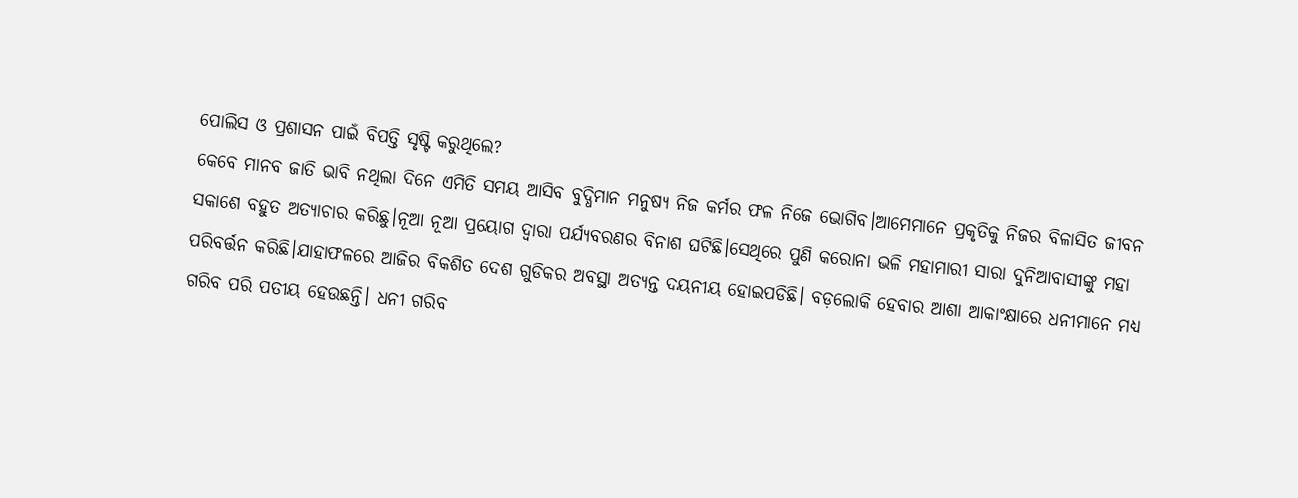ପୋଲିସ ଓ ପ୍ରଶାସନ ପାଇଁ ବିପତ୍ତି ସୃଷ୍ଟି କରୁଥିଲେ?
କେବେ ମାନବ ଜାତି ଭାବି ନଥିଲା ଦିନେ ଏମିତି ସମୟ ଆସିବ ବୁଦ୍ଧିମାନ ମନୁଷ୍ୟ ନିଜ କର୍ମର ଫଳ ନିଜେ ଭୋଗିବ।ଆମେମାନେ ପ୍ରକୃତିକୁ ନିଜର ବିଳାସିତ ଜୀବନ ସକାଶେ ବହୁତ ଅତ୍ୟାଚାର କରିଛୁ।ନୂଆ ନୂଆ ପ୍ରୟୋଗ ଦ୍ୱାରା ପର୍ଯ୍ୟବରଣର ବିନାଶ ଘଟିଛି।ସେଥିରେ ପୁଣି କରୋନା ଭଳି ମହାମାରୀ ସାରା ଦୁନିଆବାସୀଙ୍କୁ ମହା ପରିବର୍ତ୍ତନ କରିଛି।ଯାହାଫଳରେ ଆଜିର ବିକଶିତ ଦେଶ ଗୁଡିକର ଅବସ୍ଥା ଅତ୍ୟନ୍ତ ଦୟନୀୟ ହୋଇପଡିଛି। ବଡ଼ଲୋକି ହେବାର ଆଶା ଆକାଂକ୍ଷାରେ ଧନୀମାନେ ମଧ୍ୟ ଗରିବ ପରି ପତୀୟ ହେଉଛନ୍ତି। ଧନୀ ଗରିବ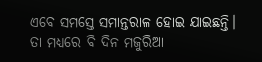ଏବେ ସମସ୍ତେ ସମାନ୍ତରାଳ ହୋଇ ଯାଇଛନ୍ତି।
ତା ମଧ୍ୟରେ ବି ଦିନ ମଜୁରିଆ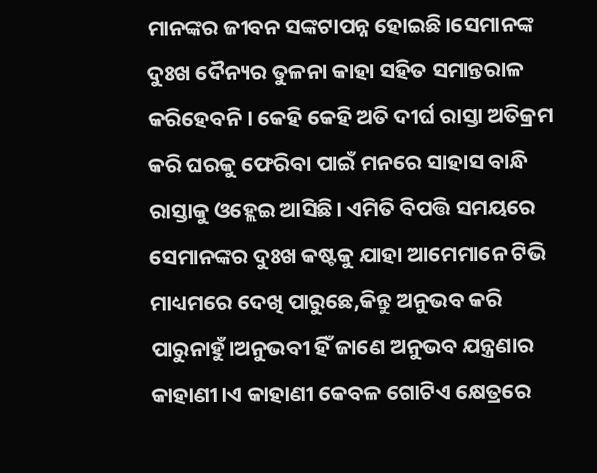ମାନଙ୍କର ଜୀବନ ସଙ୍କଟାପନ୍ନ ହୋଇଛି।ସେମାନଙ୍କ ଦୁଃଖ ଦୈନ୍ୟର ତୁଳନା କାହା ସହିତ ସମାନ୍ତରାଳ କରିହେବନି। କେହି କେହି ଅତି ଦୀର୍ଘ ରାସ୍ତା ଅତିକ୍ରମ କରି ଘରକୁ ଫେରିବା ପାଇଁ ମନରେ ସାହାସ ବାନ୍ଧି ରାସ୍ତାକୁ ଓହ୍ଲେଇ ଆସିଛି। ଏମିତି ବିପତ୍ତି ସମୟରେ ସେମାନଙ୍କର ଦୁଃଖ କଷ୍ଟକୁ ଯାହା ଆମେମାନେ ଟିଭି ମାଧ୍ୟମରେ ଦେଖି ପାରୁଛେ,କିନ୍ତୁ ଅନୁଭବ କରି ପାରୁନାହୁଁ।ଅନୁଭବୀ ହିଁ ଜାଣେ ଅନୁଭବ ଯନ୍ତ୍ରଣାର କାହାଣୀ।ଏ କାହାଣୀ କେବଳ ଗୋଟିଏ କ୍ଷେତ୍ରରେ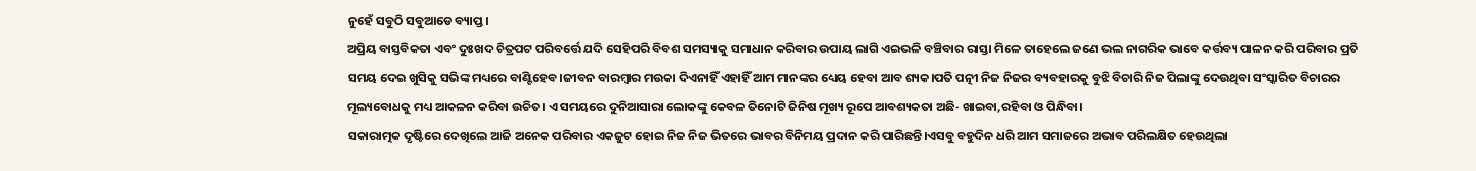ନୁହେଁ ସବୁଠି ସବୁଆଡେ ବ୍ୟାପ୍ତ।
ଅପ୍ରିୟ ବାସ୍ତବିକତା ଏବଂ ଦୁଃଖଦ ଚିତ୍ରପଟ ପରିବର୍ତ୍ତେ ଯଦି ସେହିପରି ବିବଶ ସମସ୍ୟାକୁ ସମାଧାନ କରିବାର ଉପାୟ ଲାଗି ଏଇଭଳି ବଞ୍ଚିବାର ରାସ୍ତା ମିଳେ ତାହେଲେ ଜଣେ ଭଲ ନାଗରିକ ଭାବେ କର୍ତ୍ତବ୍ୟ ପାଳନ କରି ପରିବାର ପ୍ରତି ସମୟ ଦେଇ ଖୁସିକୁ ସଭିଙ୍କ ମଧ୍ୟରେ ବାଣ୍ଟିହେବ।ଜୀବନ ବାରମ୍ବାର ମଉକା ଦିଏନାହିଁ ଏହାହିଁ ଆମ ମାନଙ୍କର ଧ୍ୟେୟ ହେବା ଆବ ଶ୍ୟକ।ପତି ପତ୍ନୀ ନିଜ ନିଜର ବ୍ୟବହାରକୁ ବୁଝି ବିଚାରି ନିଜ ପିଲାଙ୍କୁ ଦେଉଥିବା ସଂସ୍କାରିତ ବିଚାରର ମୂଲ୍ୟବୋଧକୁ ମଧ୍ୟ ଆକଳନ କରିବା ଉଚିତ। ଏ ସମୟରେ ଦୁନିଆସାରା ଲୋକଙ୍କୁ କେବଳ ତିନୋଟି ଜିନିଷ ମୂଖ୍ୟ ରୂପେ ଆବଶ୍ୟକତା ଅଛି- ଖାଇବା,ରହିବା ଓ ପିନ୍ଧିବା।
ସକାରାତ୍ମକ ଦୃଷ୍ଟିରେ ଦେଖିଲେ ଆଜି ଅନେକ ପରିବାର ଏକଜୁଟ ହୋଇ ନିଜ ନିଜ ଭିତରେ ଭାବର ବିନିମୟ ପ୍ରଦାନ କରି ପାରିଛନ୍ତି।ଏସବୁ ବହୁଦିନ ଧରି ଆମ ସମାଜରେ ଅଭାବ ପରିଲକ୍ଷିତ ହେଉଥିଲା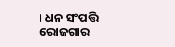। ଧନ ସଂପତ୍ତି ରୋଜଗାର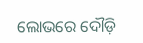ଲୋଭରେ ଦୌଡ଼ି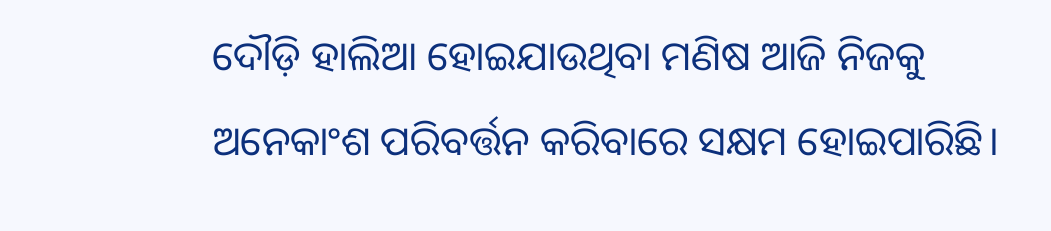ଦୌଡ଼ି ହାଲିଆ ହୋଇଯାଉଥିବା ମଣିଷ ଆଜି ନିଜକୁ ଅନେକାଂଶ ପରିବର୍ତ୍ତନ କରିବାରେ ସକ୍ଷମ ହୋଇପାରିଛି।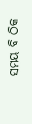ସମୟ ବି ଠିକ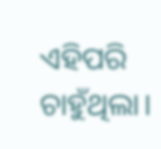ଏହିପରି ଚାହୁଁଥିଲା।